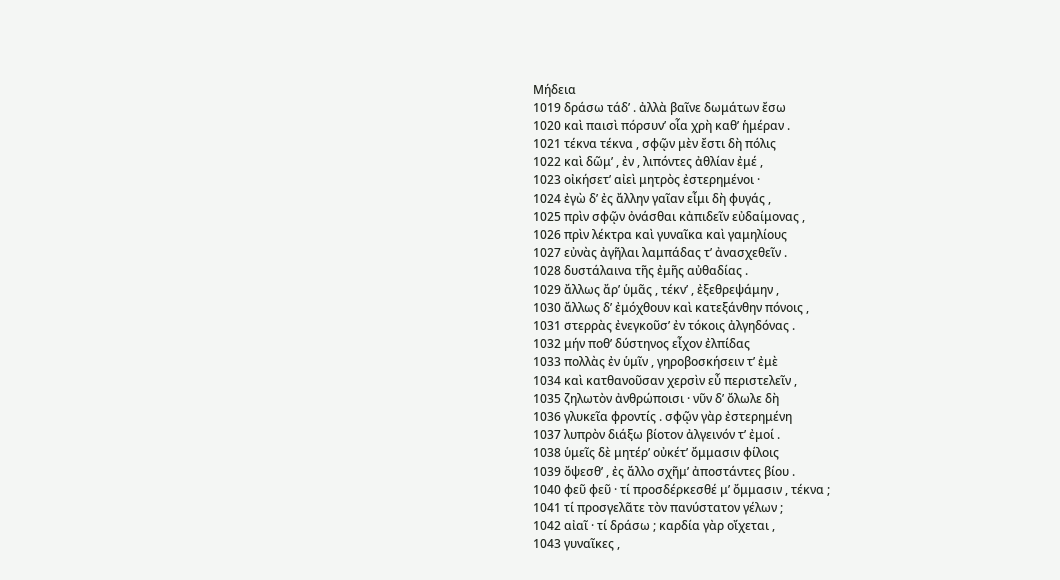Μήδεια
1019 δράσω τάδ’ . ἀλλὰ βαῖνε δωμάτων ἔσω
1020 καὶ παισὶ πόρσυν’ οἷα χρὴ καθ’ ἡμέραν .
1021 τέκνα τέκνα , σφῷν μὲν ἔστι δὴ πόλις
1022 καὶ δῶμ’ , ἐν , λιπόντες ἀθλίαν ἐμέ ,
1023 οἰκήσετ’ αἰεὶ μητρὸς ἐστερημένοι ·
1024 ἐγὼ δ’ ἐς ἄλλην γαῖαν εἶμι δὴ φυγάς ,
1025 πρὶν σφῷν ὀνάσθαι κἀπιδεῖν εὐδαίμονας ,
1026 πρὶν λέκτρα καὶ γυναῖκα καὶ γαμηλίους
1027 εὐνὰς ἀγῆλαι λαμπάδας τ’ ἀνασχεθεῖν .
1028 δυστάλαινα τῆς ἐμῆς αὐθαδίας .
1029 ἄλλως ἄρ’ ὑμᾶς , τέκν’ , ἐξεθρεψάμην ,
1030 ἄλλως δ’ ἐμόχθουν καὶ κατεξάνθην πόνοις ,
1031 στερρὰς ἐνεγκοῦσ’ ἐν τόκοις ἀλγηδόνας .
1032 μήν ποθ’ δύστηνος εἶχον ἐλπίδας
1033 πολλὰς ἐν ὑμῖν , γηροβοσκήσειν τ’ ἐμὲ
1034 καὶ κατθανοῦσαν χερσὶν εὖ περιστελεῖν ,
1035 ζηλωτὸν ἀνθρώποισι · νῦν δ’ ὄλωλε δὴ
1036 γλυκεῖα φροντίς . σφῷν γὰρ ἐστερημένη
1037 λυπρὸν διάξω βίοτον ἀλγεινόν τ’ ἐμοί .
1038 ὑμεῖς δὲ μητέρ’ οὐκέτ’ ὄμμασιν φίλοις
1039 ὄψεσθ’ , ἐς ἄλλο σχῆμ’ ἀποστάντες βίου .
1040 φεῦ φεῦ · τί προσδέρκεσθέ μ’ ὄμμασιν , τέκνα ;
1041 τί προσγελᾶτε τὸν πανύστατον γέλων ;
1042 αἰαῖ · τί δράσω ; καρδία γὰρ οἴχεται ,
1043 γυναῖκες ,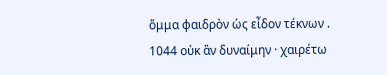ὄμμα φαιδρὸν ὡς εἶδον τέκνων .
1044 οὐκ ἂν δυναίμην · χαιρέτω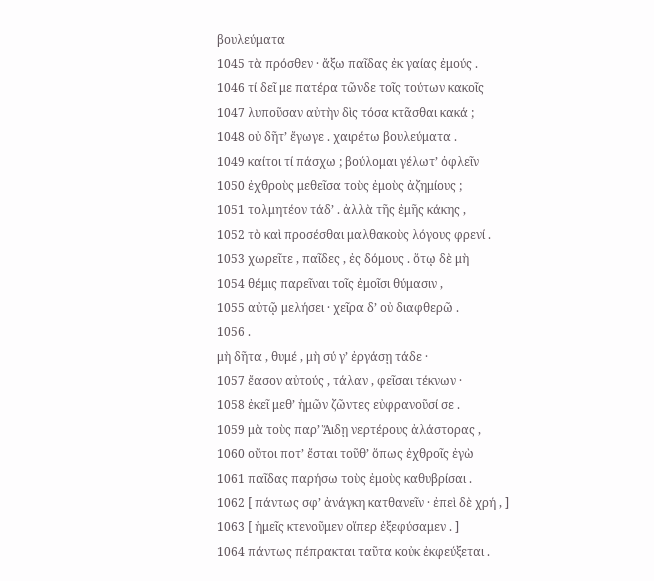βουλεύματα
1045 τὰ πρόσθεν · ἄξω παῖδας ἐκ γαίας ἐμούς .
1046 τί δεῖ με πατέρα τῶνδε τοῖς τούτων κακοῖς
1047 λυποῦσαν αὐτὴν δὶς τόσα κτᾶσθαι κακά ;
1048 οὐ δῆτ’ ἔγωγε . χαιρέτω βουλεύματα .
1049 καίτοι τί πάσχω ; βούλομαι γέλωτ’ ὀφλεῖν
1050 ἐχθροὺς μεθεῖσα τοὺς ἐμοὺς ἀζημίους ;
1051 τολμητέον τάδ’ . ἀλλὰ τῆς ἐμῆς κάκης ,
1052 τὸ καὶ προσέσθαι μαλθακοὺς λόγους φρενί .
1053 χωρεῖτε , παῖδες , ἐς δόμους . ὅτῳ δὲ μὴ
1054 θέμις παρεῖναι τοῖς ἐμοῖσι θύμασιν ,
1055 αὐτῷ μελήσει · χεῖρα δ’ οὐ διαφθερῶ .
1056 .
μὴ δῆτα , θυμέ , μὴ σύ γ’ ἐργάσῃ τάδε ·
1057 ἔασον αὐτούς , τάλαν , φεῖσαι τέκνων ·
1058 ἐκεῖ μεθ’ ἡμῶν ζῶντες εὐφρανοῦσί σε .
1059 μὰ τοὺς παρ’ Ἅιδῃ νερτέρους ἀλάστορας ,
1060 οὔτοι ποτ’ ἔσται τοῦθ’ ὅπως ἐχθροῖς ἐγὼ
1061 παῖδας παρήσω τοὺς ἐμοὺς καθυβρίσαι .
1062 [ πάντως σφ’ ἀνάγκη κατθανεῖν · ἐπεὶ δὲ χρή , ]
1063 [ ἡμεῖς κτενοῦμεν οἵπερ ἐξεφύσαμεν . ]
1064 πάντως πέπρακται ταῦτα κοὐκ ἐκφεύξεται .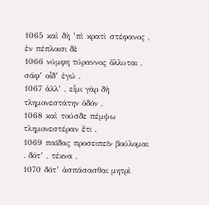1065 καὶ δὴ ’πὶ κρατὶ στέφανος , ἐν πέπλοισι δὲ
1066 νύμφη τύραννος ὄλλυται , σάφ’ οἶδ’ ἐγώ .
1067 ἀλλ’ , εἶμι γὰρ δὴ τλημονεστάτην ὁδόν ,
1068 καὶ τούσδε πέμψω τλημονεστέραν ἔτι ,
1069 παῖδας προσειπεῖν βούλομαι . δότ’ , τέκνα ,
1070 δότ’ ἀσπάσασθαι μητρὶ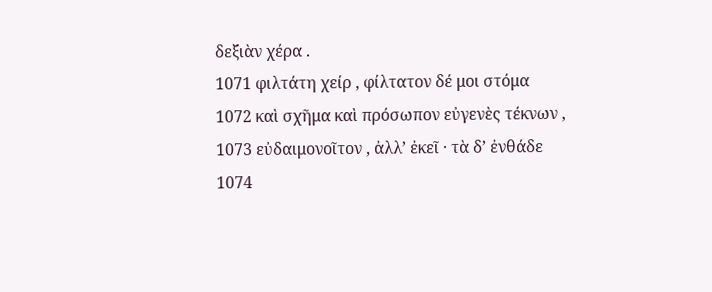δεξιὰν χέρα .
1071 φιλτάτη χείρ , φίλτατον δέ μοι στόμα
1072 καὶ σχῆμα καὶ πρόσωπον εὐγενὲς τέκνων ,
1073 εὐδαιμονοῖτον , ἀλλ’ ἐκεῖ · τὰ δ’ ἐνθάδε
1074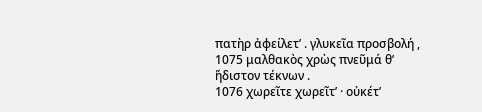πατὴρ ἀφείλετ’ . γλυκεῖα προσβολή ,
1075 μαλθακὸς χρὼς πνεῦμά θ’ ἥδιστον τέκνων .
1076 χωρεῖτε χωρεῖτ’ · οὐκέτ’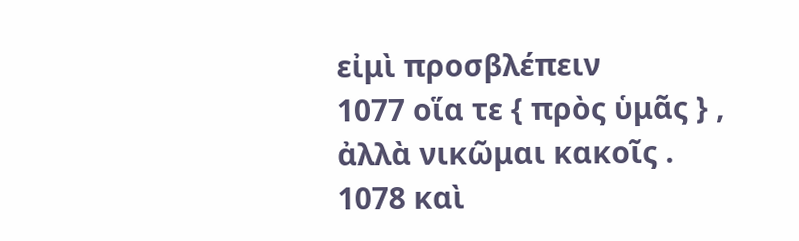εἰμὶ προσβλέπειν
1077 οἵα τε { πρὸς ὑμᾶς } , ἀλλὰ νικῶμαι κακοῖς .
1078 καὶ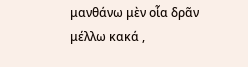μανθάνω μὲν οἷα δρᾶν μέλλω κακά ,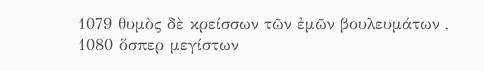1079 θυμὸς δὲ κρείσσων τῶν ἐμῶν βουλευμάτων ,
1080 ὅσπερ μεγίστων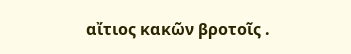αἴτιος κακῶν βροτοῖς .